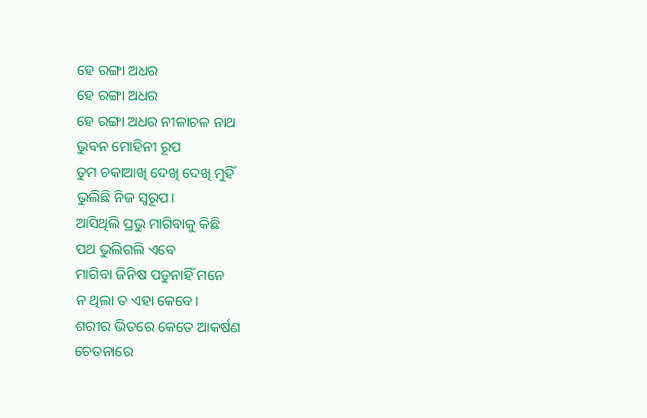ହେ ରଙ୍ଗା ଅଧର
ହେ ରଙ୍ଗା ଅଧର
ହେ ରଙ୍ଗା ଅଧର ନୀଳାଚଳ ନାଥ
ଭୁବନ ମୋହିନୀ ରୂପ
ତୁମ ଚକାଆଖି ଦେଖି ଦେଖି ମୁହିଁ
ଭୁଲିଛି ନିଜ ସ୍ୱରୂପ।
ଆସିଥିଲି ପ୍ରଭୁ ମାଗିବାକୁ କିଛି
ପଥ ଭୁଲିଗଲି ଏବେ
ମାଗିବା ଜିନିଷ ପଡୁନାହିଁ ମନେ
ନ ଥିଲା ତ ଏହା କେବେ।
ଶରୀର ଭିତରେ କେତେ ଆକର୍ଷଣ
ଚେତନାରେ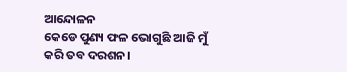ଆନ୍ଦୋଳନ
କେଡେ ପୁଣ୍ୟ ଫଳ ଭୋଗୁଛି ଆଜି ମୁଁ
କରି ତବ ଦରଶନ।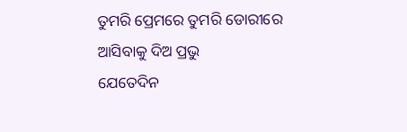ତୁମରି ପ୍ରେମରେ ତୁମରି ଡୋରୀରେ
ଆସିବାକୁ ଦିଅ ପ୍ରଭୁ
ଯେତେଦିନ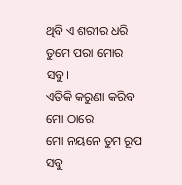ଥିବି ଏ ଶରୀର ଧରି
ତୁମେ ପରା ମୋର ସବୁ।
ଏତିକି କରୁଣା କରିବ ମୋ ଠାରେ
ମୋ ନୟନେ ତୁମ ରୂପ
ସବୁ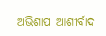ଅଭିଶାପ ଆଶୀର୍ବାଦ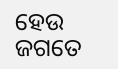ହେଉ
ଜଗତେ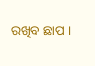ରଖିବ ଛାପ ।